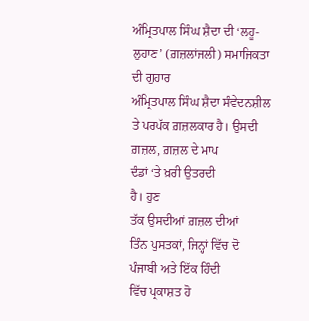ਅੰਮ੍ਰਿਤਪਾਲ ਸਿੰਘ ਸ਼ੈਦਾ ਦੀ ‘ਲਹੂ-ਲੁਹਾਣ’ (ਗ਼ਜ਼ਲਾਂਜਲੀ) ਸਮਾਜਿਕਤਾ ਦੀ ਗੁਹਾਰ
ਅੰਮ੍ਰਿਤਪਾਲ ਸਿੰਘ ਸ਼ੈਦਾ ਸੰਵੇਦਨਸ਼ੀਲ
ਤੇ ਪਰਪੱਕ ਗ਼ਜ਼ਲਕਾਰ ਹੈ। ਉਸਦੀ
ਗ਼ਜ਼ਲ, ਗ਼ਜ਼ਲ ਦੇ ਮਾਪ
ਦੰਡਾਂ ‘ਤੇ ਖ਼ਰੀ ਉਤਰਦੀ
ਹੈ। ਹੁਣ
ਤੱਕ ਉਸਦੀਆਂ ਗ਼ਜ਼ਲ ਦੀਆਂ
ਤਿੰਨ ਪੁਸਤਕਾਂ, ਜਿਨ੍ਹਾਂ ਵਿੱਚ ਦੋ
ਪੰਜਾਬੀ ਅਤੇ ਇੱਕ ਹਿੰਦੀ
ਵਿੱਚ ਪ੍ਰਕਾਸ਼ਤ ਹੋ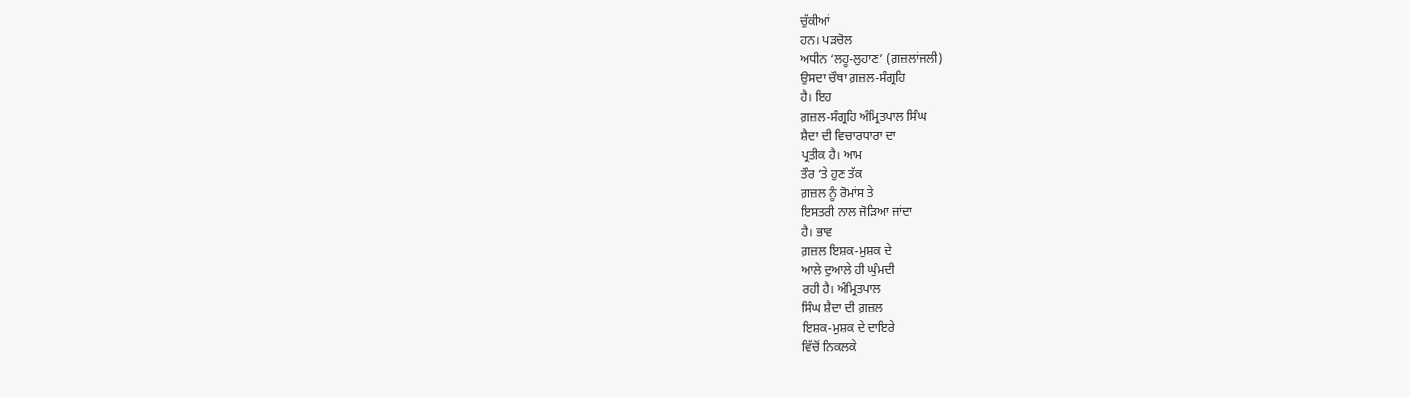ਚੁੱਕੀਆਂ
ਹਨ। ਪੜਚੋਲ
ਅਧੀਨ ‘ਲਹੂ-ਲੁਹਾਣ’ (ਗ਼ਜ਼ਲਾਂਜਲੀ)
ਉਸਦਾ ਚੌਥਾ ਗ਼ਜ਼ਲ-ਸੰਗ੍ਰਹਿ
ਹੈ। ਇਹ
ਗ਼ਜ਼ਲ-ਸੰਗ੍ਰਹਿ ਅੰਮ੍ਰਿਤਪਾਲ ਸਿੰਘ
ਸ਼ੈਦਾ ਦੀ ਵਿਚਾਰਧਾਰਾ ਦਾ
ਪ੍ਰਤੀਕ ਹੈ। ਆਮ
ਤੌਰ ‘ਤੇ ਹੁਣ ਤੱਕ
ਗ਼ਜ਼ਲ ਨੂੰ ਰੋਮਾਂਸ ਤੇ
ਇਸਤਰੀ ਨਾਲ ਜੋੜਿਆ ਜਾਂਦਾ
ਹੈ। ਭਾਵ
ਗ਼ਜ਼ਲ ਇਸ਼ਕ-ਮੁਸ਼ਕ ਦੇ
ਆਲੇ ਦੁਆਲੇ ਹੀ ਘੁੰਮਦੀ
ਰਹੀ ਹੈ। ਅੰਮ੍ਰਿਤਪਾਲ
ਸਿੰਘ ਸ਼ੈਦਾ ਦੀ ਗ਼ਜ਼ਲ
ਇਸ਼ਕ-ਮੁਸ਼ਕ ਦੇ ਦਾਇਰੇ
ਵਿੱਚੋਂ ਨਿਕਲਕੇ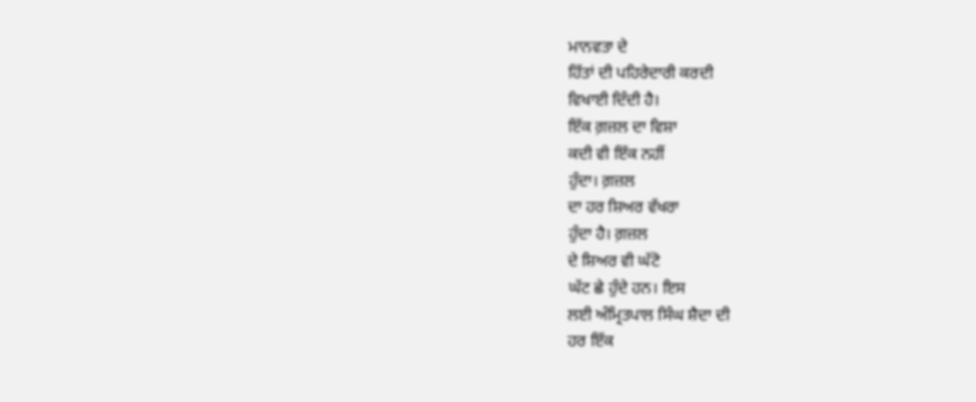ਮਾਨਵਤਾ ਦੇ
ਹਿੱਤਾਂ ਦੀ ਪਹਿਰੇਦਾਰੀ ਕਰਦੀ
ਵਿਖਾਈ ਦਿੰਦੀ ਹੈ।
ਇੱਕ ਗ਼ਜ਼ਲ ਦਾ ਵਿਸ਼ਾ
ਕਦੀ ਵੀ ਇੱਕ ਨਹੀਂ
ਹੁੰਦਾ। ਗ਼ਜ਼ਲ
ਦਾ ਹਰ ਸ਼ਿਅਰ ਵੱਖਰਾ
ਹੁੰਦਾ ਹੈ। ਗ਼ਜ਼ਲ
ਦੇ ਸ਼ਿਅਰ ਵੀ ਘੱਟੋ
ਘੱਟ ਛੇ ਹੁੰਦੇ ਹਨ। ਇਸ
ਲਈ ਅੰਮ੍ਰਿਤਪਾਲ ਸਿੰਘ ਸ਼ੈਦਾ ਦੀ
ਹਰ ਇੱਕ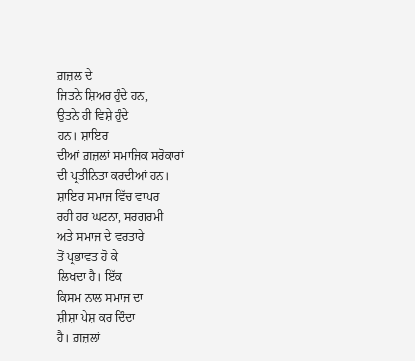ਗ਼ਜ਼ਲ ਦੇ
ਜਿਤਨੇ ਸ਼ਿਅਰ ਹੁੰਦੇ ਹਨ,
ਉਤਨੇ ਹੀ ਵਿਸ਼ੇ ਹੁੰਦੇ
ਹਨ। ਸ਼ਾਇਰ
ਦੀਆਂ ਗ਼ਜ਼ਲਾਂ ਸਮਾਜਿਕ ਸਰੋਕਾਰਾਂ
ਦੀ ਪ੍ਰਤੀਨਿਤਾ ਕਰਦੀਆਂ ਹਨ।
ਸ਼ਾਇਰ ਸਮਾਜ ਵਿੱਚ ਵਾਪਰ
ਰਹੀ ਹਰ ਘਟਨਾ, ਸਰਗਰਮੀ
ਅਤੇ ਸਮਾਜ ਦੇ ਵਰਤਾਰੇ
ਤੋਂ ਪ੍ਰਭਾਵਤ ਹੋ ਕੇ
ਲਿਖਦਾ ਹੈ। ਇੱਕ
ਕਿਸਮ ਨਾਲ ਸਮਾਜ ਦਾ
ਸ਼ੀਸ਼ਾ ਪੇਸ਼ ਕਰ ਦਿੰਦਾ
ਹੈ। ਗ਼ਜ਼ਲਾਂ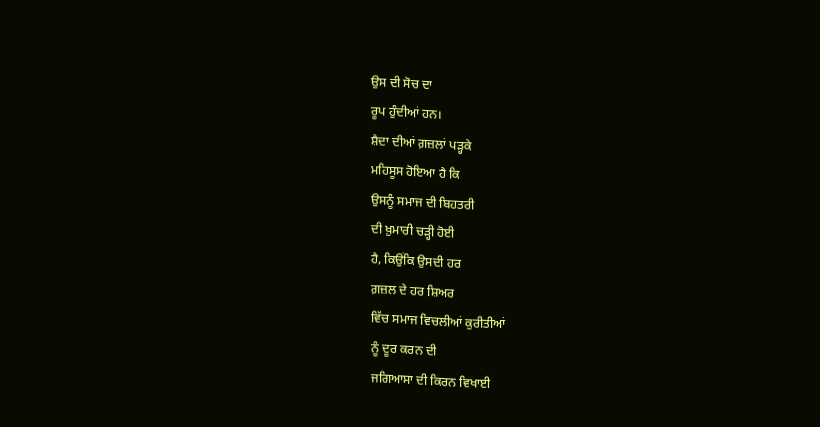ਉਸ ਦੀ ਸੋਚ ਦਾ
ਰੂਪ ਹੁੰਦੀਆਂ ਹਨ।
ਸ਼ੈਦਾ ਦੀਆਂ ਗ਼ਜ਼ਲਾਂ ਪੜ੍ਹਕੇ
ਮਹਿਸੂਸ ਹੋਇਆ ਹੈ ਕਿ
ਉਸਨੂੰ ਸਮਾਜ ਦੀ ਬਿਹਤਰੀ
ਦੀ ਖ਼ੁਮਾਰੀ ਚੜ੍ਹੀ ਹੋਈ
ਹੈ, ਕਿਉਂਕਿ ਉਸਦੀ ਹਰ
ਗ਼ਜ਼ਲ ਦੇ ਹਰ ਸ਼ਿਅਰ
ਵਿੱਚ ਸਮਾਜ ਵਿਚਲੀਆਂ ਕੁਰੀਤੀਆਂ
ਨੂੰ ਦੂਰ ਕਰਨ ਦੀ
ਜਗਿਆਸਾ ਦੀ ਕਿਰਨ ਵਿਖਾਈ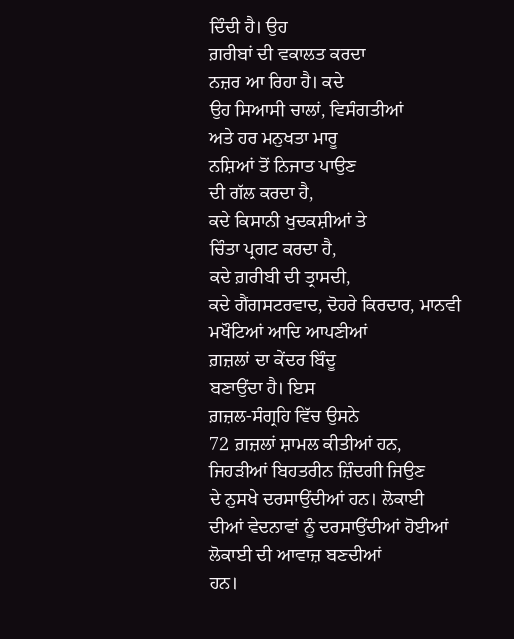ਦਿੰਦੀ ਹੈ। ਉਹ
ਗ਼ਰੀਬਾਂ ਦੀ ਵਕਾਲਤ ਕਰਦਾ
ਨਜ਼ਰ ਆ ਰਿਹਾ ਹੈ। ਕਦੇ
ਉਹ ਸਿਆਸੀ ਚਾਲਾਂ, ਵਿਸੰਗਤੀਆਂ
ਅਤੇ ਹਰ ਮਨੁਖਤਾ ਮਾਰੂ
ਨਸ਼ਿਆਂ ਤੋਂ ਨਿਜਾਤ ਪਾਉਣ
ਦੀ ਗੱਲ ਕਰਦਾ ਹੈ,
ਕਦੇ ਕਿਸਾਨੀ ਖੁਦਕਸ਼ੀਆਂ ਤੇ
ਚਿੰਤਾ ਪ੍ਰਗਟ ਕਰਦਾ ਹੈ,
ਕਦੇ ਗ਼ਰੀਬੀ ਦੀ ਤ੍ਰਾਸਦੀ,
ਕਦੇ ਗੈਂਗਸਟਰਵਾਦ, ਦੋਹਰੇ ਕਿਰਦਾਰ, ਮਾਨਵੀ
ਮਖੌਟਿਆਂ ਆਦਿ ਆਪਣੀਆਂ
ਗ਼ਜ਼ਲਾਂ ਦਾ ਕੇਂਦਰ ਬਿੰਦੂ
ਬਣਾਉਂਦਾ ਹੈ। ਇਸ
ਗ਼ਜ਼ਲ-ਸੰਗ੍ਰਹਿ ਵਿੱਚ ਉਸਨੇ
72 ਗ਼ਜ਼ਲਾਂ ਸ਼ਾਮਲ ਕੀਤੀਆਂ ਹਨ,
ਜਿਹੜੀਆਂ ਬਿਹਤਰੀਨ ਜ਼ਿੰਦਗੀ ਜਿਉਣ
ਦੇ ਨੁਸਖੇ ਦਰਸਾਉਂਦੀਆਂ ਹਨ। ਲੋਕਾਈ
ਦੀਆਂ ਵੇਦਨਾਵਾਂ ਨੂੰ ਦਰਸਾਉਂਦੀਆਂ ਹੋਈਆਂ
ਲੋਕਾਈ ਦੀ ਆਵਾਜ਼ ਬਣਦੀਆਂ
ਹਨ।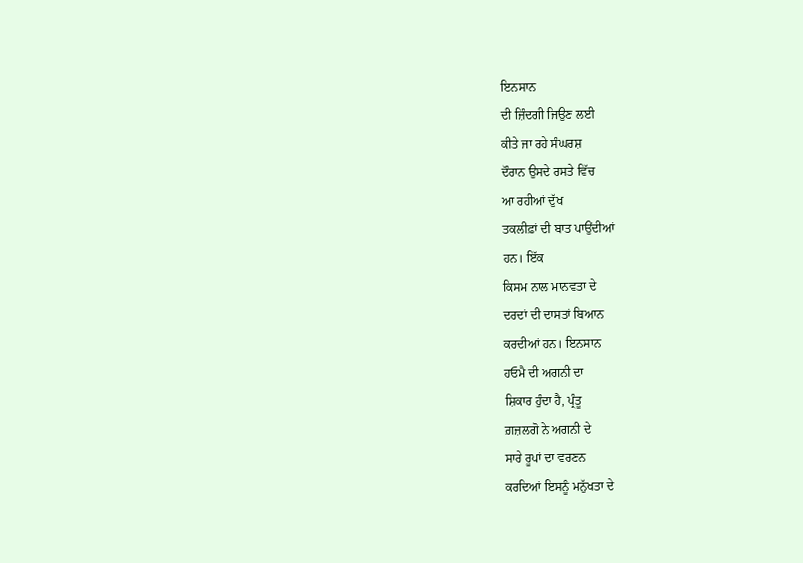ਇਨਸਾਨ
ਦੀ ਜ਼ਿੰਦਗੀ ਜਿਉਣ ਲਈ
ਕੀਤੇ ਜਾ ਰਹੇ ਸੰਘਰਸ਼
ਦੌਰਾਨ ਉਸਦੇ ਰਸਤੇ ਵਿੱਚ
ਆ ਰਹੀਆਂ ਦੁੱਖ
ਤਕਲੀਫ਼ਾਂ ਦੀ ਬਾਤ ਪਾਉਂਦੀਆਂ
ਹਨ। ਇੱਕ
ਕਿਸਮ ਨਾਲ ਮਾਨਵਤਾ ਦੇ
ਦਰਦਾਂ ਦੀ ਦਾਸਤਾਂ ਬਿਆਨ
ਕਰਦੀਆਂ ਹਨ। ਇਨਸਾਨ
ਹਓਮੈ ਦੀ ਅਗਨੀ ਦਾ
ਸ਼ਿਕਾਰ ਹੁੰਦਾ ਹੈ, ਪ੍ਰੰਤੂ
ਗ਼ਜ਼ਲਗੋ ਨੇ ਅਗਨੀ ਦੇ
ਸਾਰੇ ਰੂਪਾਂ ਦਾ ਵਰਣਨ
ਕਰਦਿਆਂ ਇਸਨੂੰ ਮਨੁੱਖਤਾ ਦੇ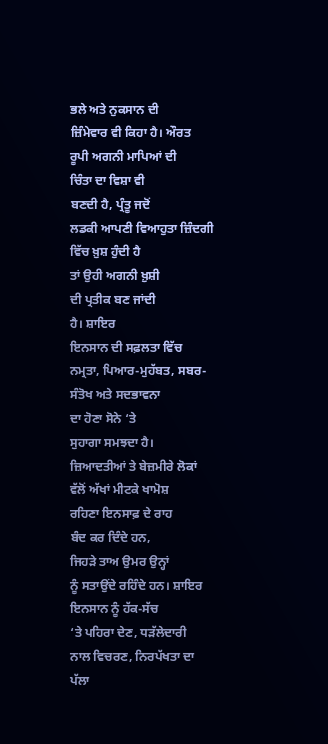ਭਲੇ ਅਤੇ ਨੁਕਸਾਨ ਦੀ
ਜ਼ਿੰਮੇਵਾਰ ਵੀ ਕਿਹਾ ਹੈ। ਔਰਤ
ਰੂਪੀ ਅਗਨੀ ਮਾਪਿਆਂ ਦੀ
ਚਿੰਤਾ ਦਾ ਵਿਸ਼ਾ ਵੀ
ਬਣਦੀ ਹੈ, ਪ੍ਰੰਤੂ ਜਦੋਂ
ਲਡਕੀ ਆਪਣੀ ਵਿਆਹੁਤਾ ਜ਼ਿੰਦਗੀ
ਵਿੱਚ ਖ਼ੁਸ਼ ਹੁੰਦੀ ਹੈ
ਤਾਂ ਉਹੀ ਅਗਨੀ ਖ਼ੁਸ਼ੀ
ਦੀ ਪ੍ਰਤੀਕ ਬਣ ਜਾਂਦੀ
ਹੈ। ਸ਼ਾਇਰ
ਇਨਸਾਨ ਦੀ ਸਫ਼ਲਤਾ ਵਿੱਚ
ਨਮ੍ਰਤਾ, ਪਿਆਰ-ਮੁਹੱਬਤ, ਸਬਰ-ਸੰਤੋਖ ਅਤੇ ਸਦਭਾਵਨਾ
ਦਾ ਹੋਣਾ ਸੋਨੇ ‘ਤੇ
ਸੁਹਾਗਾ ਸਮਝਦਾ ਹੈ।
ਜ਼ਿਆਦਤੀਆਂ ਤੇ ਬੇਜ਼ਮੀਰੇ ਲੋਕਾਂ
ਵੱਲੋਂ ਅੱਖਾਂ ਮੀਟਕੇ ਖਾਮੋਸ਼
ਰਹਿਣਾ ਇਨਸਾਫ਼ ਦੇ ਰਾਹ
ਬੰਦ ਕਰ ਦਿੰਦੇ ਹਨ,
ਜਿਹੜੇ ਤਾਅ ਉਮਰ ਉਨ੍ਹਾਂ
ਨੂੰ ਸਤਾਉਂਦੇ ਰਹਿੰਦੇ ਹਨ। ਸ਼ਾਇਰ
ਇਨਸਾਨ ਨੂੰ ਹੱਕ-ਸੱਚ
‘ਤੇ ਪਹਿਰਾ ਦੇਣ, ਧੜੱਲੇਦਾਰੀ
ਨਾਲ ਵਿਚਰਣ, ਨਿਰਪੱਖਤਾ ਦਾ
ਪੱਲਾ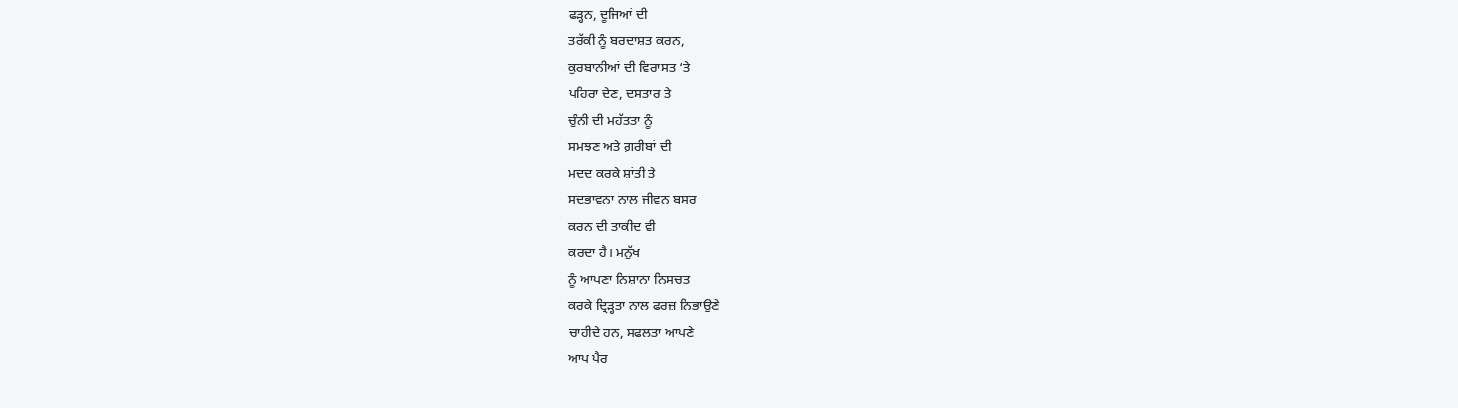ਫੜ੍ਹਨ, ਦੂਜਿਆਂ ਦੀ
ਤਰੱਕੀ ਨੂੰ ਬਰਦਾਸ਼ਤ ਕਰਨ,
ਕੁਰਬਾਨੀਆਂ ਦੀ ਵਿਰਾਸਤ ‘ਤੇ
ਪਹਿਰਾ ਦੇਣ, ਦਸਤਾਰ ਤੇ
ਚੁੰਨੀ ਦੀ ਮਹੱਤਤਾ ਨੂੰ
ਸਮਝਣ ਅਤੇ ਗ਼ਰੀਬਾਂ ਦੀ
ਮਦਦ ਕਰਕੇ ਸ਼ਾਂਤੀ ਤੇ
ਸਦਭਾਵਨਾ ਨਾਲ ਜੀਵਨ ਬਸਰ
ਕਰਨ ਦੀ ਤਾਕੀਦ ਵੀ
ਕਰਦਾ ਹੈ। ਮਨੁੱਖ
ਨੂੰ ਆਪਣਾ ਨਿਸ਼ਾਨਾ ਨਿਸਚਤ
ਕਰਕੇ ਦ੍ਰਿੜ੍ਹਤਾ ਨਾਲ ਫਰਜ਼ ਨਿਭਾਉਣੇ
ਚਾਹੀਦੇ ਹਨ, ਸਫਲਤਾ ਆਪਣੇ
ਆਪ ਪੈਰ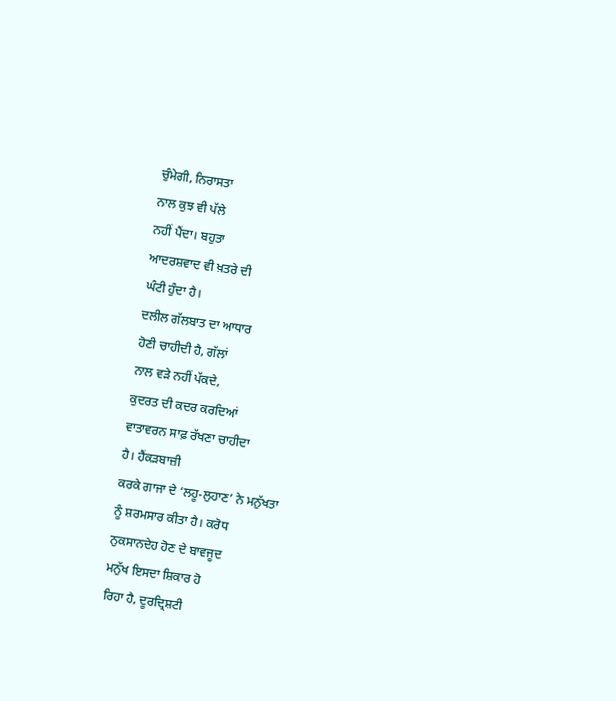ਚੁੰਮੇਗੀ, ਨਿਰਾਸਤਾ
ਨਾਲ ਕੁਝ ਵੀ ਪੱਲੇ
ਨਹੀਂ ਪੈਂਦਾ। ਬਹੁਤਾ
ਆਦਰਸ਼ਵਾਦ ਵੀ ਖ਼ਤਰੇ ਦੀ
ਘੰਟੀ ਹੁੰਦਾ ਹੈ।
ਦਲੀਲ ਗੱਲਬਾਤ ਦਾ ਆਧਾਰ
ਹੋਣੀ ਚਾਹੀਦੀ ਹੈ, ਗੱਲਾਂ
ਨਾਲ ਵੜੇ ਨਹੀਂ ਪੱਕਦੇ,
ਕੁਦਰਤ ਦੀ ਕਦਰ ਕਰਦਿਆਂ
ਵਾਤਾਵਰਨ ਸਾਫ਼ ਰੱਖਣਾ ਚਾਹੀਦਾ
ਹੈ। ਹੈਂਕੜਬਾਜ਼ੀ
ਕਰਕੇ ਗਾਜਾ ਦੇ ‘ਲਹੂ-ਲੁਹਾਣ’ ਨੇ ਮਨੁੱਖਤਾ
ਨੂੰ ਸ਼ਰਮਸਾਰ ਕੀਤਾ ਹੈ। ਕਰੋਧ
ਨੁਕਸਾਨਦੇਹ ਹੋਣ ਦੇ ਬਾਵਜੂਦ
ਮਨੁੱਖ ਇਸਦਾ ਸ਼ਿਕਾਰ ਹੋ
ਰਿਹਾ ਹੈ, ਦੂਰਦ੍ਰਿਸ਼ਟੀ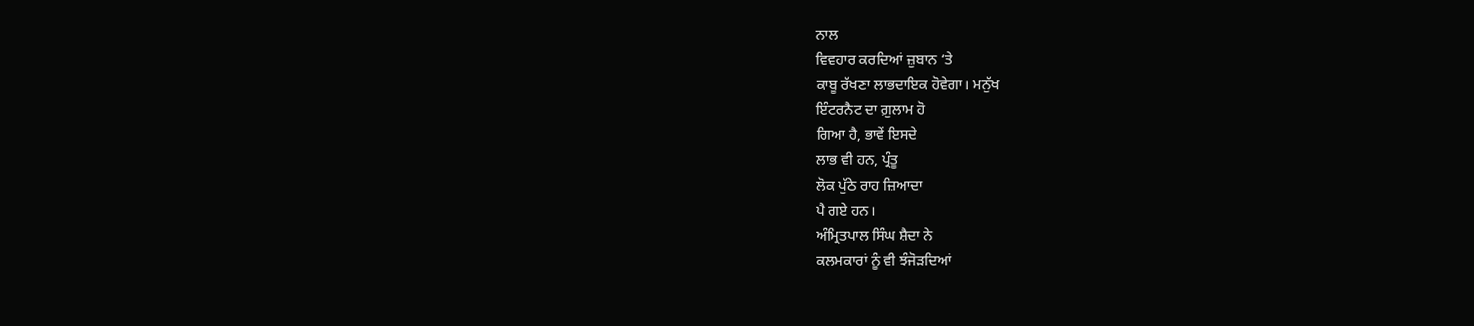ਨਾਲ
ਵਿਵਹਾਰ ਕਰਦਿਆਂ ਜ਼ੁਬਾਨ ‘ਤੇ
ਕਾਬੂ ਰੱਖਣਾ ਲਾਭਦਾਇਕ ਹੋਵੇਗਾ। ਮਨੁੱਖ
ਇੰਟਰਨੈਟ ਦਾ ਗ਼ੁਲਾਮ ਹੋ
ਗਿਆ ਹੈ, ਭਾਵੇਂ ਇਸਦੇ
ਲਾਭ ਵੀ ਹਨ, ਪ੍ਰੰਤੂ
ਲੋਕ ਪੁੱਠੇ ਰਾਹ ਜ਼ਿਆਦਾ
ਪੈ ਗਏ ਹਨ।
ਅੰਮ੍ਰਿਤਪਾਲ ਸਿੰਘ ਸ਼ੈਦਾ ਨੇ
ਕਲਮਕਾਰਾਂ ਨੂੰ ਵੀ ਝੰਜੋੜਦਿਆਂ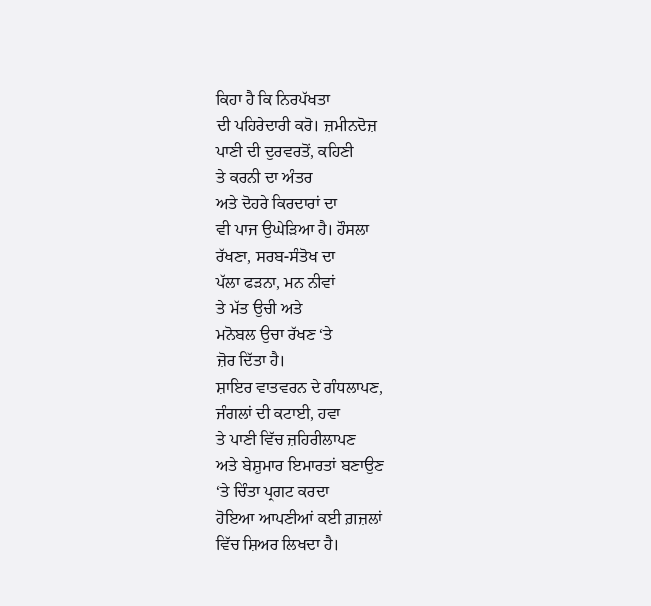ਕਿਹਾ ਹੈ ਕਿ ਨਿਰਪੱਖਤਾ
ਦੀ ਪਹਿਰੇਦਾਰੀ ਕਰੋ। ਜ਼ਮੀਨਦੋਜ਼
ਪਾਣੀ ਦੀ ਦੁਰਵਰਤੋਂ, ਕਹਿਣੀ
ਤੇ ਕਰਨੀ ਦਾ ਅੰਤਰ
ਅਤੇ ਦੋਹਰੇ ਕਿਰਦਾਰਾਂ ਦਾ
ਵੀ ਪਾਜ ਉਘੇੜਿਆ ਹੈ। ਹੌਸਲਾ
ਰੱਖਣਾ, ਸਰਬ-ਸੰਤੋਖ ਦਾ
ਪੱਲਾ ਫੜਨਾ, ਮਨ ਨੀਵਾਂ
ਤੇ ਮੱਤ ਉਚੀ ਅਤੇ
ਮਨੋਬਲ ਉਚਾ ਰੱਖਣ ‘ਤੇ
ਜ਼ੋਰ ਦਿੱਤਾ ਹੈ।
ਸ਼ਾਇਰ ਵਾਤਵਰਨ ਦੇ ਗੰਧਲਾਪਣ,
ਜੰਗਲਾਂ ਦੀ ਕਟਾਈ, ਹਵਾ
ਤੇ ਪਾਣੀ ਵਿੱਚ ਜ਼ਹਿਰੀਲਾਪਣ
ਅਤੇ ਬੇਸ਼ੁਮਾਰ ਇਮਾਰਤਾਂ ਬਣਾਉਣ
‘ਤੇ ਚਿੰਤਾ ਪ੍ਰਗਟ ਕਰਦਾ
ਹੋਇਆ ਆਪਣੀਆਂ ਕਈ ਗ਼ਜ਼ਲਾਂ
ਵਿੱਚ ਸ਼ਿਅਰ ਲਿਖਦਾ ਹੈ।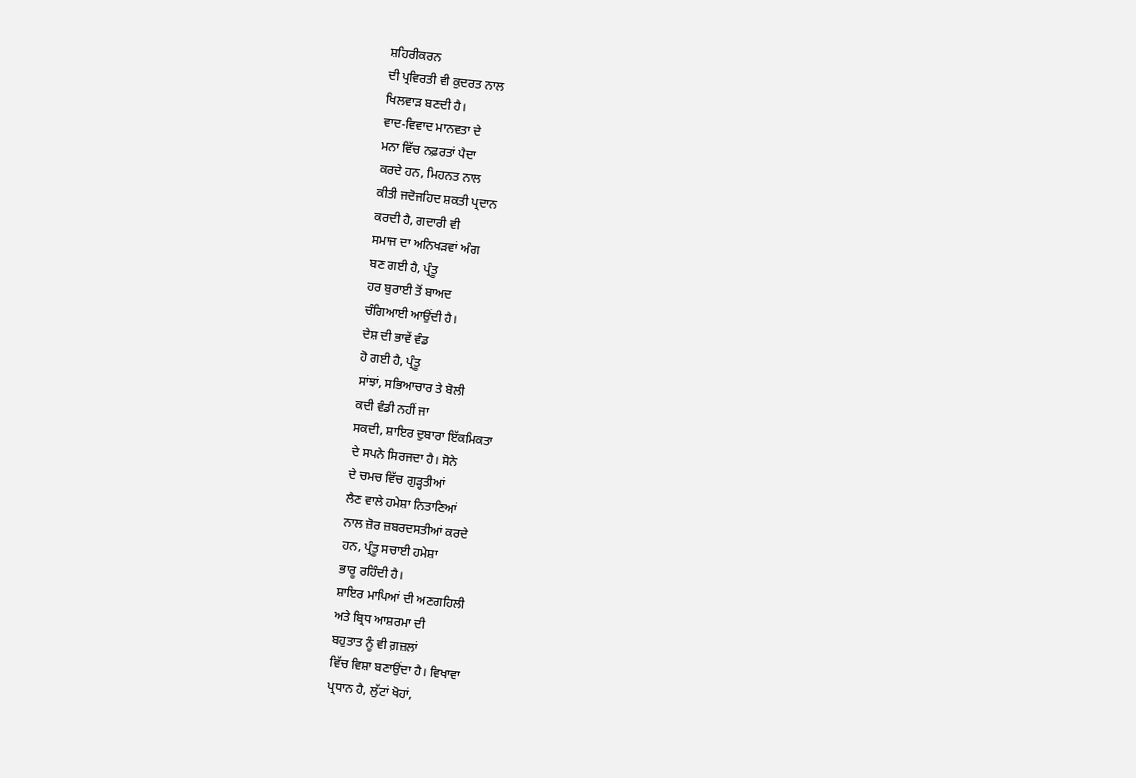ਸ਼ਹਿਰੀਕਰਨ
ਦੀ ਪ੍ਰਵਿਰਤੀ ਵੀ ਕੁਦਰਤ ਨਾਲ
ਖਿਲਵਾੜ ਬਣਦੀ ਹੈ।
ਵਾਦ-ਵਿਵਾਦ ਮਾਨਵਤਾ ਦੇ
ਮਨਾ ਵਿੱਚ ਨਫ਼ਰਤਾਂ ਪੈਦਾ
ਕਰਦੇ ਹਨ, ਮਿਹਨਤ ਨਾਲ
ਕੀਤੀ ਜਦੋਜਹਿਦ ਸ਼ਕਤੀ ਪ੍ਰਦਾਨ
ਕਰਦੀ ਹੈ, ਗਦਾਰੀ ਵੀ
ਸਮਾਜ ਦਾ ਅਨਿਖੜਵਾਂ ਅੰਗ
ਬਣ ਗਈ ਹੈ, ਪ੍ਰੰਤੂ
ਹਰ ਬੁਰਾਈ ਤੋਂ ਬਾਅਦ
ਚੰਗਿਆਈ ਆਉਂਦੀ ਹੈ।
ਦੇਸ਼ ਦੀ ਭਾਵੇਂ ਵੰਡ
ਹੋ ਗਈ ਹੈ, ਪ੍ਰੰਤੂ
ਸਾਂਝਾਂ, ਸਭਿਆਚਾਰ ਤੇ ਬੋਲੀ
ਕਦੀ ਵੰਡੀ ਨਹੀਂ ਜਾ
ਸਕਦੀ, ਸ਼ਾਇਰ ਦੁਬਾਰਾ ਇੱਕਮਿਕਤਾ
ਦੇ ਸਪਨੇ ਸਿਰਜਦਾ ਹੈ। ਸੋਨੇ
ਦੇ ਚਮਚ ਵਿੱਚ ਗੁੜ੍ਹਤੀਆਂ
ਲੈਣ ਵਾਲੇ ਹਮੇਸ਼ਾ ਨਿਤਾਣਿਆਂ
ਨਾਲ ਜ਼ੋਰ ਜ਼ਬਰਦਸਤੀਆਂ ਕਰਦੇ
ਹਨ, ਪ੍ਰੰਤੂ ਸਚਾਈ ਹਮੇਸ਼ਾ
ਭਾਰੂ ਰਹਿੰਦੀ ਹੈ।
ਸ਼ਾਇਰ ਮਾਪਿਆਂ ਦੀ ਅਣਗਹਿਲੀ
ਅਤੇ ਬ੍ਰਿਧ ਆਸ਼ਰਮਾ ਦੀ
ਬਹੁਤਾਤ ਨੂੰ ਵੀ ਗ਼ਜ਼ਲਾਂ
ਵਿੱਚ ਵਿਸ਼ਾ ਬਣਾਉਂਦਾ ਹੈ। ਵਿਖਾਵਾ
ਪ੍ਰਧਾਨ ਹੈ, ਲੁੱਟਾਂ ਖੋਹਾਂ,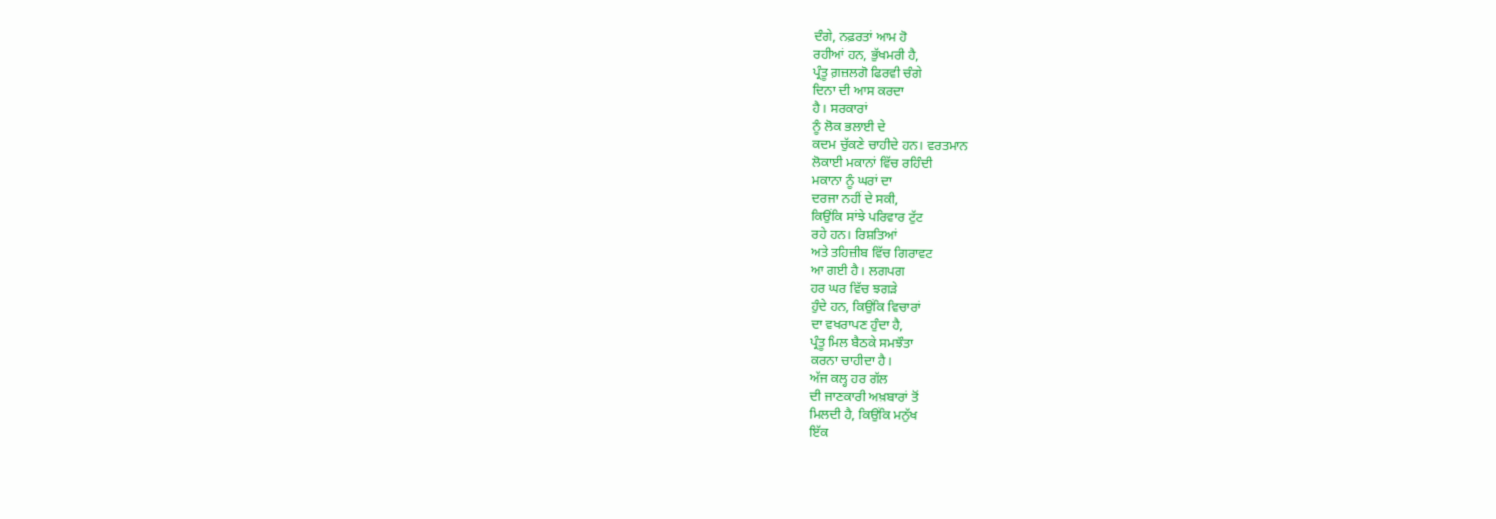ਦੰਗੇ, ਨਫ਼ਰਤਾਂ ਆਮ ਹੋ
ਰਹੀਆਂ ਹਨ, ਭੁੱਖਮਰੀ ਹੈ,
ਪ੍ਰੰਤੂ ਗ਼ਜ਼ਲਗੋ ਫਿਰਵੀ ਚੰਗੇ
ਦਿਨਾ ਦੀ ਆਸ ਕਰਦਾ
ਹੈ। ਸਰਕਾਰਾਂ
ਨੂੰ ਲੋਕ ਭਲਾਈ ਦੇ
ਕਦਮ ਚੁੱਕਣੇ ਚਾਹੀਦੇ ਹਨ। ਵਰਤਮਾਨ
ਲੋਕਾਈ ਮਕਾਨਾਂ ਵਿੱਚ ਰਹਿੰਦੀ
ਮਕਾਨਾ ਨੂੰ ਘਰਾਂ ਦਾ
ਦਰਜਾ ਨਹੀਂ ਦੇ ਸਕੀ,
ਕਿਉਂਕਿ ਸਾਂਝੇ ਪਰਿਵਾਰ ਟੁੱਟ
ਰਹੇ ਹਨ। ਰਿਸ਼ਤਿਆਂ
ਅਤੇ ਤਹਿਜ਼ੀਬ ਵਿੱਚ ਗਿਰਾਵਟ
ਆ ਗਈ ਹੈ। ਲਗਪਗ
ਹਰ ਘਰ ਵਿੱਚ ਝਗੜੇ
ਹੁੰਦੇ ਹਨ, ਕਿਉਂਕਿ ਵਿਚਾਰਾਂ
ਦਾ ਵਖਰਾਪਣ ਹੁੰਦਾ ਹੈ,
ਪ੍ਰੰਤੂ ਮਿਲ ਬੈਠਕੇ ਸਮਝੌਤਾ
ਕਰਨਾ ਚਾਹੀਦਾ ਹੈ।
ਅੱਜ ਕਲ੍ਹ ਹਰ ਗੱਲ
ਦੀ ਜਾਣਕਾਰੀ ਅਖ਼ਬਾਰਾਂ ਤੋਂ
ਮਿਲਦੀ ਹੈ, ਕਿਉਂਕਿ ਮਨੁੱਖ
ਇੱਕ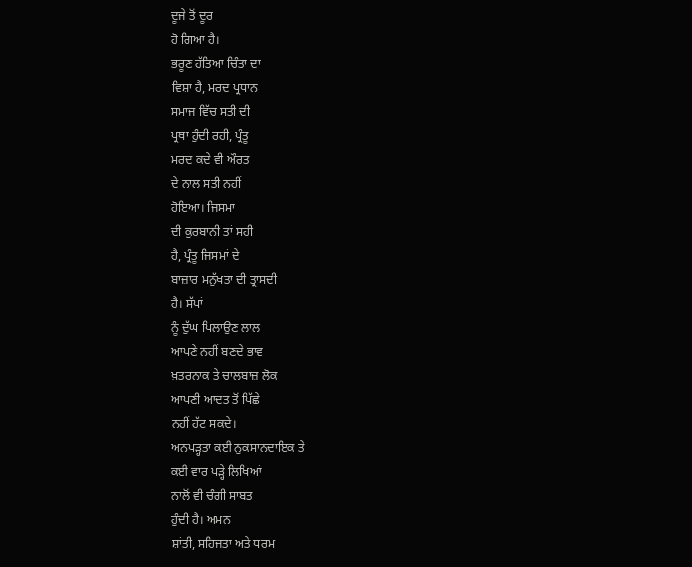ਦੂਜੇ ਤੋਂ ਦੂਰ
ਹੋ ਗਿਆ ਹੈ।
ਭਰੂਣ ਹੱਤਿਆ ਚਿੰਤਾ ਦਾ
ਵਿਸ਼ਾ ਹੈ, ਮਰਦ ਪ੍ਰਧਾਨ
ਸਮਾਜ ਵਿੱਚ ਸਤੀ ਦੀ
ਪ੍ਰਥਾ ਹੁੰਦੀ ਰਹੀ, ਪ੍ਰੰਤੂ
ਮਰਦ ਕਦੇ ਵੀ ਔਰਤ
ਦੇ ਨਾਲ ਸਤੀ ਨਹੀਂ
ਹੋਇਆ। ਜਿਸਮਾ
ਦੀ ਕੁਰਬਾਨੀ ਤਾਂ ਸਹੀ
ਹੈ, ਪ੍ਰੰਤੂ ਜਿਸਮਾਂ ਦੇ
ਬਾਜ਼ਾਰ ਮਨੁੱਖਤਾ ਦੀ ਤ੍ਰਾਸਦੀ
ਹੈ। ਸੱਪਾਂ
ਨੂੰ ਦੁੱਘ ਪਿਲਾਉਣ ਲਾਲ
ਆਪਣੇ ਨਹੀਂ ਬਣਦੇ ਭਾਵ
ਖ਼ਤਰਨਾਕ ਤੇ ਚਾਲਬਾਜ਼ ਲੋਕ
ਆਪਣੀ ਆਦਤ ਤੋਂ ਪਿੱਛੇ
ਨਹੀਂ ਹੱਟ ਸਕਦੇ।
ਅਨਪੜ੍ਹਤਾ ਕਈ ਨੁਕਸਾਨਦਾਇਕ ਤੇ
ਕਈ ਵਾਰ ਪੜ੍ਹੇ ਲਿਖਿਆਂ
ਨਾਲੋਂ ਵੀ ਚੰਗੀ ਸਾਬਤ
ਹੁੰਦੀ ਹੈ। ਅਮਨ
ਸ਼ਾਂਤੀ, ਸਹਿਜਤਾ ਅਤੇ ਧਰਮ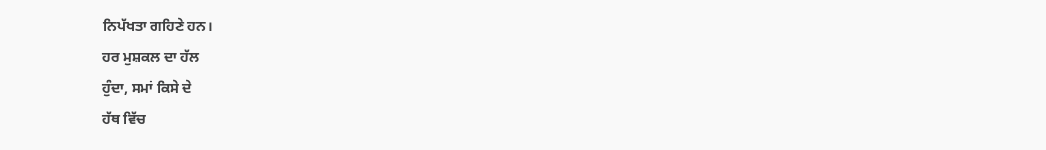ਨਿਪੱਖਤਾ ਗਹਿਣੇ ਹਨ।
ਹਰ ਮੁਸ਼ਕਲ ਦਾ ਹੱਲ
ਹੁੰਦਾ, ਸਮਾਂ ਕਿਸੇ ਦੇ
ਹੱਥ ਵਿੱਚ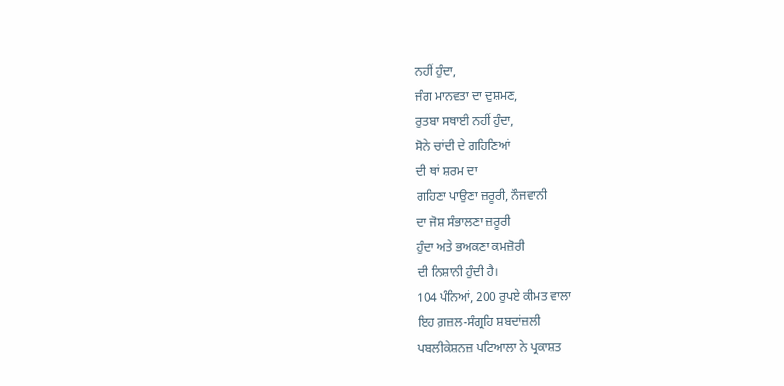ਨਹੀਂ ਹੁੰਦਾ,
ਜੰਗ ਮਾਨਵਤਾ ਦਾ ਦੁਸ਼ਮਣ,
ਰੁਤਬਾ ਸਥਾਈ ਨਹੀਂ ਹੁੰਦਾ,
ਸੋਨੇ ਚਾਂਦੀ ਦੇ ਗਹਿਣਿਆਂ
ਦੀ ਥਾਂ ਸ਼ਰਮ ਦਾ
ਗਹਿਣਾ ਪਾਉਣਾ ਜ਼ਰੂਰੀ, ਨੌਜਵਾਨੀ
ਦਾ ਜੋਸ਼ ਸੰਭਾਲਣਾ ਜ਼ਰੂਰੀ
ਹੁੰਦਾ ਅਤੇ ਭਅਕਣਾ ਕਮਜ਼ੋਰੀ
ਦੀ ਨਿਸ਼ਾਨੀ ਹੁੰਦੀ ਹੈ।
104 ਪੰਨਿਆਂ, 200 ਰੁਪਏ ਕੀਮਤ ਵਾਲਾ
ਇਹ ਗ਼ਜ਼ਲ-ਸੰਗ੍ਰਹਿ ਸ਼ਬਦਾਂਜ਼ਲੀ
ਪਬਲੀਕੇਸ਼ਨਜ਼ ਪਟਿਆਲਾ ਨੇ ਪ੍ਰਕਾਸ਼ਤ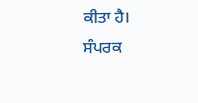ਕੀਤਾ ਹੈ।
ਸੰਪਰਕ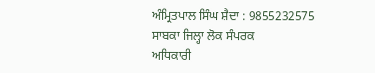ਅੰਮ੍ਰਿਤਪਾਲ ਸਿੰਘ ਸ਼ੈਦਾ : 9855232575
ਸਾਬਕਾ ਜਿਲ੍ਹਾ ਲੋਕ ਸੰਪਰਕ
ਅਧਿਕਾਰੀ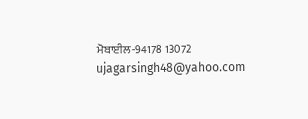ਮੋਬਾਈਲ-94178 13072
ujagarsingh48@yahoo.com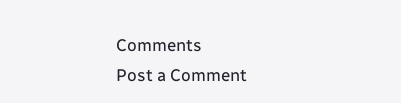Comments
Post a Comment